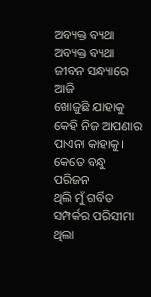ଅବ୍ୟକ୍ତ ବ୍ୟଥା
ଅବ୍ୟକ୍ତ ବ୍ୟଥା
ଜୀବନ ସନ୍ଧ୍ୟାରେ ଆଜି
ଖୋଜୁଛି ଯାହାକୁ
କେହି ନିଜ ଆପଣାର
ପାଏନା କାହାକୁ।
କେତେ ବନ୍ଧୁ ପରିଜନ
ଥିଲି ମୁଁ ଗର୍ବିତ
ସମ୍ପର୍କର ପରିସୀମା
ଥିଲା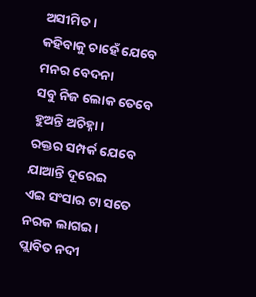ଅସୀମିତ।
କହିବାକୁ ଚାହେଁ ଯେବେ
ମନର ବେଦନା
ସବୁ ନିଜ ଲୋକ ତେବେ
ହୁଅନ୍ତି ଅଚିହ୍ନା।
ରକ୍ତର ସମ୍ପର୍କ ଯେବେ
ଯାଆନ୍ତି ଦୂରେଇ
ଏଇ ସଂସାର ଟା ସତେ
ନରକ ଲାଗଇ।
ପ୍ଲାବିତ ନଦୀ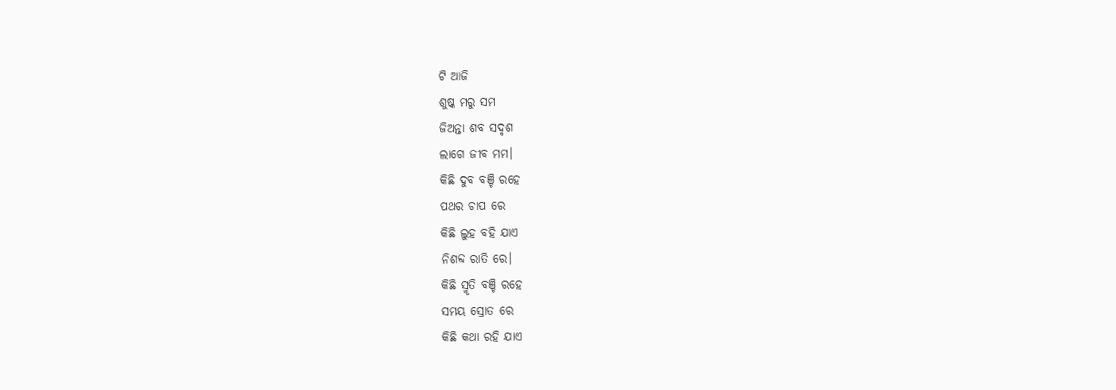ଟି ଆଜି
ଶୁଷ୍କ ମରୁ ସମ
ଜିଅନ୍ତା ଶବ ସଦୃଶ
ଲାଗେ ଜୀବ ମମ।
କିଛି ଦୁବ ବଞ୍ଚି ରହେ
ପଥର ଚାପ ରେ
କିଛି ଲୁହ ବହି ଯାଏ
ନିଶବ୍ଦ ରାତି ରେ।
କିଛି ସ୍ମୃତି ବଞ୍ଚି ରହେ
ସମୟ ସ୍ରୋତ ରେ
କିଛି କଥା ରହି ଯାଏ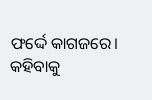ଫର୍ଦ୍ଦେ କାଗଜରେ।
କହିବାକୁ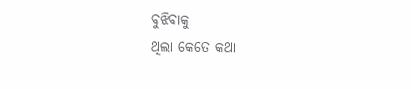ବୁଝିବାକୁ
ଥିଲା କେତେ କଥା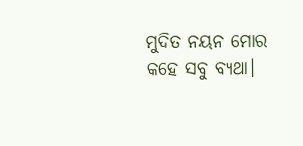ମୁଦିତ ନୟନ ମୋର
କହେ ସବୁ ବ୍ୟଥା।